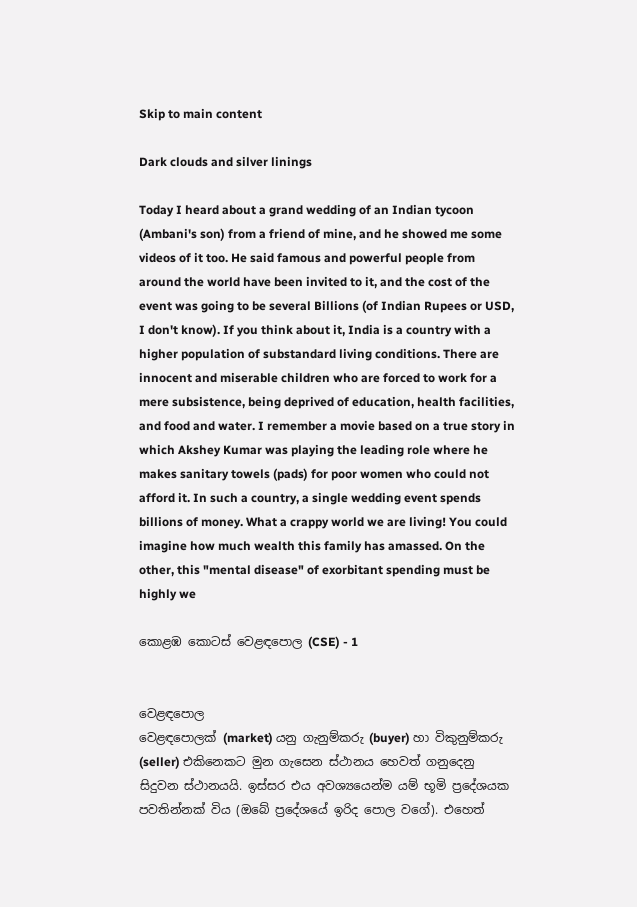Skip to main content

Dark clouds and silver linings

Today I heard about a grand wedding of an Indian tycoon (Ambani's son) from a friend of mine, and he showed me some videos of it too. He said famous and powerful people from around the world have been invited to it, and the cost of the event was going to be several Billions (of Indian Rupees or USD, I don't know). If you think about it, India is a country with a higher population of substandard living conditions. There are innocent and miserable children who are forced to work for a mere subsistence, being deprived of education, health facilities, and food and water. I remember a movie based on a true story in which Akshey Kumar was playing the leading role where he makes sanitary towels (pads) for poor women who could not afford it. In such a country, a single wedding event spends billions of money. What a crappy world we are living! You could imagine how much wealth this family has amassed. On the other, this "mental disease" of exorbitant spending must be highly we

කොළඹ කොටස් වෙළඳපොල (CSE) - 1


වෙළඳපොල
වෙළඳපොලක් (market) යනු ගැනුම්කරු (buyer) හා විකුනුම්කරු (seller) එකිනෙකට මුන ගැසෙන ස්ථානය හෙවත් ගනුදෙනු සිදුවන ස්ථානයයි. ඉස්සර එය අවශ්‍යයෙන්ම යම් භූමි ප්‍රදේශයක පවතින්නක් විය (ඔබේ ප්‍රදේශයේ ඉරිද පොල වගේ). එහෙත්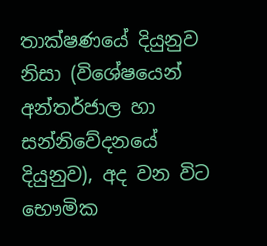තාක්ෂණයේ දියුනුව නිසා (විශේෂයෙන් අන්තර්ජාල හා සන්නිවේදනයේ දියුනුව), අද වන විට භෞමික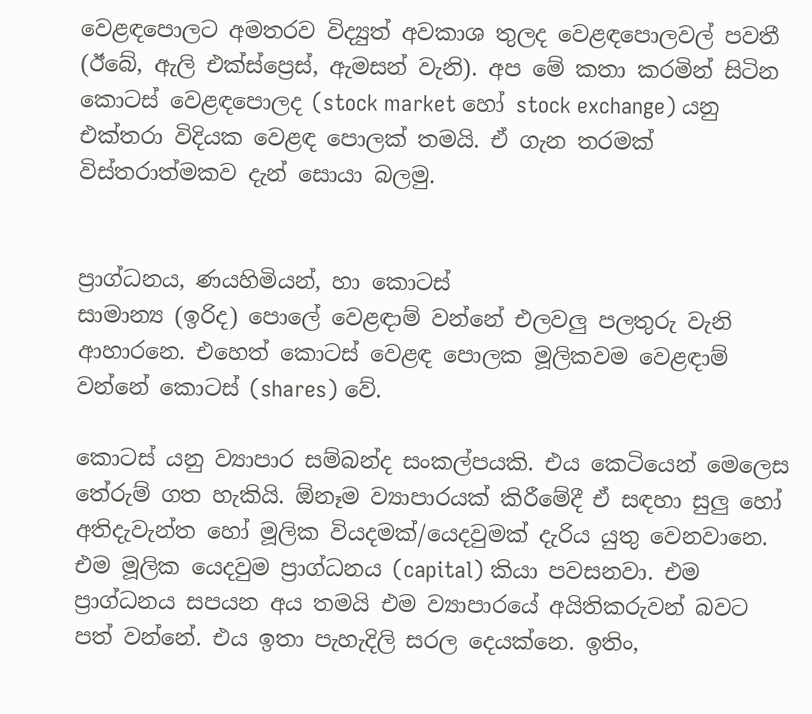වෙළඳපොලට අමතරව විද්‍යුත් අවකාශ තුලද වෙළඳපොලවල් පවතී (ඊබේ, ඇලි එක්ස්ප්‍රෙස්, ඇමසන් වැනි). අප මේ කතා කරමින් සිටින කොටස් වෙළඳපොලද (stock market හෝ stock exchange) යනු එක්තරා විදියක වෙළඳ පොලක් තමයි. ඒ ගැන තරමක් විස්තරාත්මකව දැන් සොයා බලමු.


ප්‍රාග්ධනය, ණයහිමියන්, හා කොටස්
සාමාන්‍ය (ඉරිද) පොලේ වෙළඳාම් වන්නේ එලවලු පලතුරු වැනි ආහාරනෙ. එහෙත් කොටස් වෙළඳ පොලක මූලිකවම වෙළඳාම් වන්නේ කොටස් (shares) වේ.

කොටස් යනු ව්‍යාපාර සම්බන්ද සංකල්පයකි. එය කෙටියෙන් මෙලෙස තේරුම් ගත හැකියි. ඕනෑම ව්‍යාපාරයක් කිරීමේදී ඒ සඳහා සුලු හෝ අතිදැවැන්ත හෝ මූලික වියදමක්/යෙදවුමක් දැරිය යුතු වෙනවානෙ. එම මූලික යෙදවුම ප්‍රාග්ධනය (capital) කියා පවසනවා. එම ප්‍රාග්ධනය සපයන අය තමයි එම ව්‍යාපාරයේ අයිතිකරුවන් බවට පත් වන්නේ. එය ඉතා පැහැදිලි සරල දෙයක්නෙ. ඉතිං,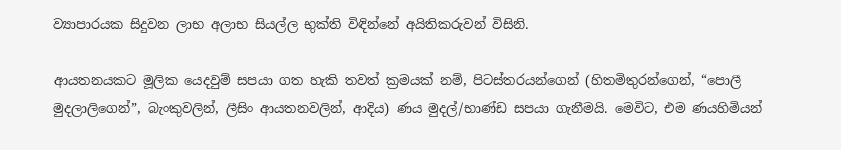ව්‍යාපාරයක සිදුවන ලාභ අලාභ සියල්ල භුක්ති විඳින්නේ අයිතිකරුවන් විසිනි.

ආයතනයකට මූලික යෙදවුම් සපයා ගත හැකි තවත් ක්‍රමයක් නම්, පිටස්තරයන්ගෙන් (හිතමිතුරන්ගෙන්, “පොලී මුදලාලිගෙන්”, බැංකුවලින්, ලීසිං ආයතනවලින්, ආදිය) ණය මුදල්/භාණ්ඩ සපයා ගැනීමයි. මෙවිට, එම ණයහිමියන්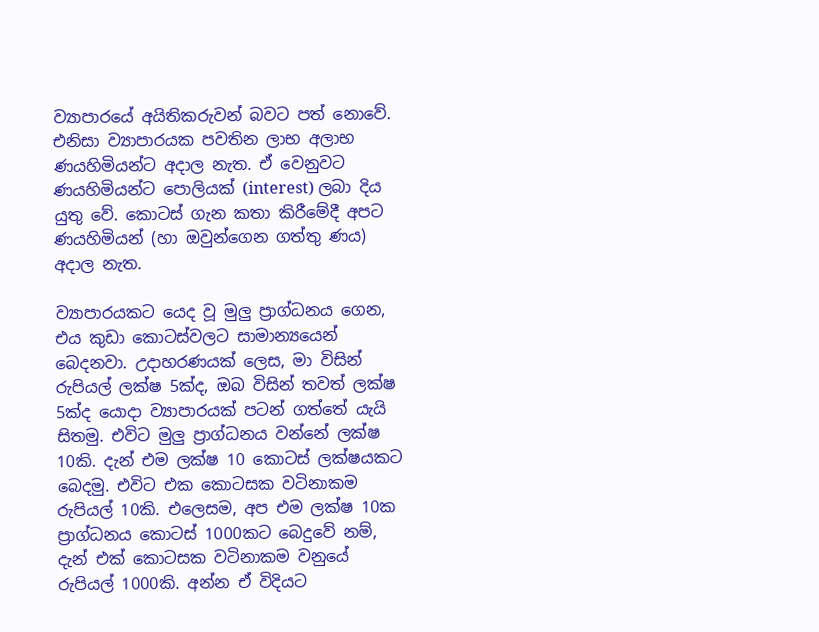ව්‍යාපාරයේ අයිතිකරුවන් බවට පත් නොවේ. එනිසා ව්‍යාපාරයක පවතින ලාභ අලාභ ණයහිමියන්ට අදාල නැත. ඒ වෙනුවට ණයහිමියන්ට පොලියක් (interest) ලබා දිය යුතු වේ. කොටස් ගැන කතා කිරීමේදී අපට ණයහිමියන් (හා ඔවුන්ගෙන ගත්තු ණය) අදාල නැත.

ව්‍යාපාරයකට යෙද වූ මුලු ප්‍රාග්ධනය ගෙන, එය කුඩා කොටස්වලට සාමාන්‍යයෙන් බෙදනවා. උදාහරණයක් ලෙස, මා විසින් රුපියල් ලක්ෂ 5ක්ද, ඔබ විසින් තවත් ලක්ෂ 5ක්ද යොදා ව්‍යාපාරයක් පටන් ගත්තේ යැයි සිතමු. එවිට මුලු ප්‍රාග්ධනය වන්නේ ලක්ෂ 10කි. දැන් එම ලක්ෂ 10 කොටස් ලක්ෂයකට බෙදමු. එවිට එක කොටසක වටිනාකම රුපියල් 10කි. එලෙසම, අප එම ලක්ෂ 10ක ප්‍රාග්ධනය කොටස් 1000කට බෙදුවේ නම්, දැන් එක් කොටසක වටිනාකම වනුයේ රුපියල් 1000කි. අන්න ඒ විදියට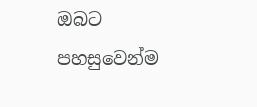ඔබට පහසුවෙන්ම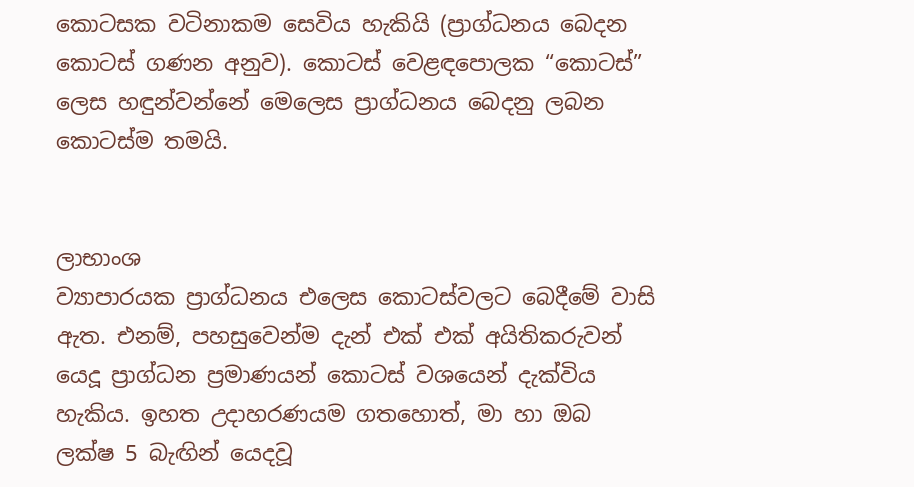කොටසක වටිනාකම සෙවිය හැකියි (ප්‍රාග්ධනය බෙදන කොටස් ගණන අනුව). කොටස් වෙළඳපොලක “කොටස්” ලෙස හඳුන්වන්නේ මෙලෙස ප්‍රාග්ධනය බෙදනු ලබන කොටස්ම තමයි.


ලාභාංශ
ව්‍යාපාරයක ප්‍රාග්ධනය එලෙස කොටස්වලට බෙදීමේ වාසි ඇත. එනම්, පහසුවෙන්ම දැන් එක් එක් අයිතිකරුවන් යෙදූ ප්‍රාග්ධන ප්‍රමාණයන් කොටස් වශයෙන් දැක්විය හැකිය. ඉහත උදාහරණයම ගතහොත්, මා හා ඔබ ලක්ෂ 5 බැඟින් යෙදවූ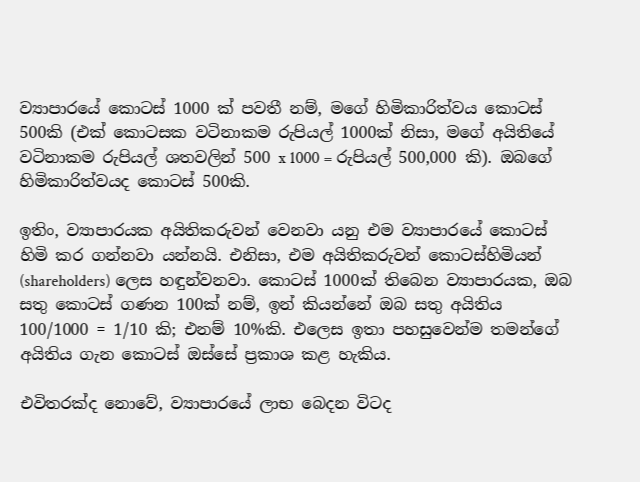ව්‍යාපාරයේ කොටස් 1000 ක් පවතී නම්, මගේ හිමිකාරිත්වය කොටස් 500කි (එක් කොටසක වටිනාකම රුපියල් 1000ක් නිසා, මගේ අයිතියේ වටිනාකම රුපියල් ශතවලින් 500 x 1000 = රුපියල් 500,000 කි). ඔබගේ හිමිකාරිත්වයද කොටස් 500කි.

ඉතිං, ව්‍යාපාරයක අයිතිකරුවන් වෙනවා යනු එම ව්‍යාපාරයේ කොටස් හිමි කර ගන්නවා යන්නයි. එනිසා, එම අයිතිකරුවන් කොටස්හිමියන් (shareholders) ලෙස හඳුන්වනවා. කොටස් 1000ක් තිබෙන ව්‍යාපාරයක, ඔබ සතු කොටස් ගණන 100ක් නම්, ඉන් කියන්නේ ඔබ සතු අයිතිය 100/1000 = 1/10 කි; එනම් 10%කි. එලෙස ඉතා පහසුවෙන්ම තමන්ගේ අයිතිය ගැන කොටස් ඔස්සේ ප්‍රකාශ කළ හැකිය.

එවිතරක්ද නොවේ, ව්‍යාපාරයේ ලාභ බෙදන විටද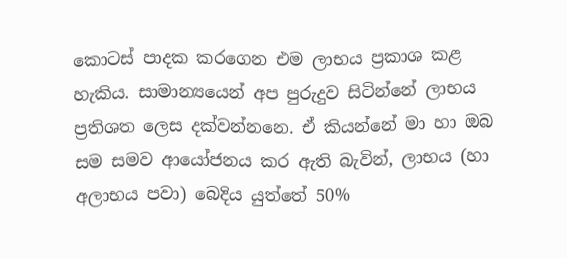කොටස් පාදක කරගෙන එම ලාභය ප්‍රකාශ කළ හැකිය. සාමාන්‍යයෙන් අප පුරුදුව සිටින්නේ ලාභය ප්‍රතිශත ලෙස දක්වන්නනෙ. ඒ කියන්නේ මා හා ඔබ සම සමව ආයෝජනය කර ඇති බැවින්, ලාභය (හා අලාභය පවා) බෙදිය යුත්තේ 50%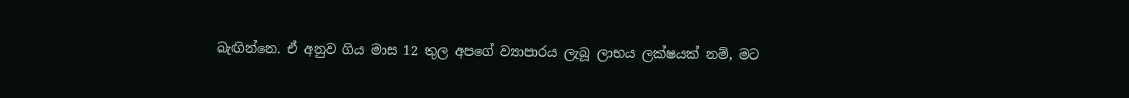බැඟින්නෙ. ඒ අනුව ගිය මාස 12 තුල අපගේ ව්‍යාපාරය ලැබූ ලාභය ලක්ෂයක් නම්, මට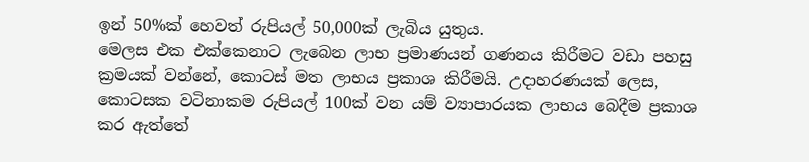ඉන් 50%ක් හෙවත් රුපියල් 50,000ක් ලැබිය යුතුය.
මෙලස එක එක්කෙනාට ලැබෙන ලාභ ප්‍රමාණයන් ගණනය කිරීමට වඩා පහසු ක්‍රමයක් වන්නේ, කොටස් මත ලාභය ප්‍රකාශ කිරීමයි. උදාහරණයක් ලෙස, කොටසක වටිනාකම රුපියල් 100ක් වන යම් ව්‍යාපාරයක ලාභය බෙදීම ප්‍රකාශ කර ඇත්තේ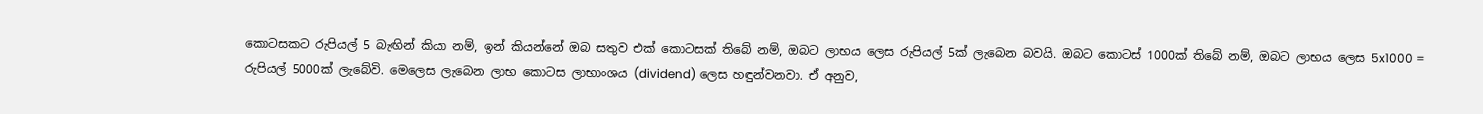කොටසකට රුපියල් 5 බැඟින් කියා නම්, ඉන් කියන්නේ ඔබ සතුව එක් කොටසක් තිබේ නම්, ඔබට ලාභය ලෙස රුපියල් 5ක් ලැබෙන බවයි. ඔබට කොටස් 1000ක් තිබේ නම්, ඔබට ලාභය ලෙස 5x1000 = රුපියල් 5000ක් ලැබේවි. මෙලෙස ලැබෙන ලාභ කොටස ලාභාංශය (dividend) ලෙස හඳුන්වනවා. ඒ අනුව,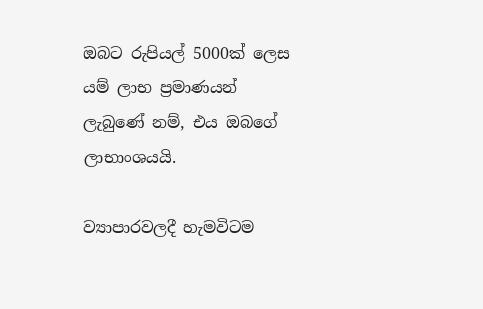ඔබට රුපියල් 5000ක් ලෙස යම් ලාභ ප්‍රමාණයන් ලැබුණේ නම්, එය ඔබගේ ලාභාංශයයි.

ව්‍යාපාරවලදී හැමවිටම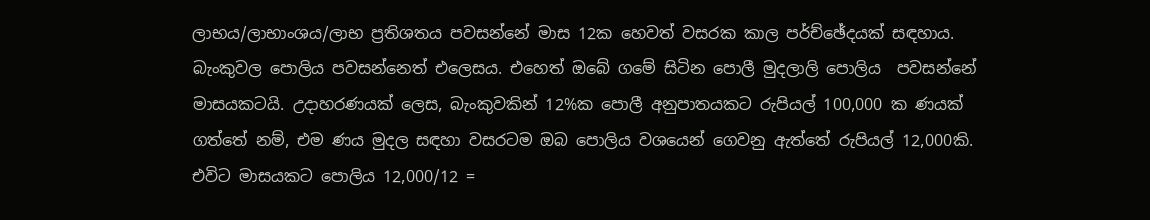ලාභය/ලාභාංශය/ලාභ ප්‍රතිශතය පවසන්නේ මාස 12ක හෙවත් වසරක කාල පර්ච්ඡේදයක් සඳහාය. බැංකුවල පොලිය පවසන්නෙත් එලෙසය. එහෙත් ඔබේ ගමේ සිටින පොලී මුදලාලි පොලිය  පවසන්නේ මාසයකටයි. උදාහරණයක් ලෙස, බැංකුවකින් 12%ක පොලී අනුපාතයකට රුපියල් 100,000 ක ණයක් ගත්තේ නම්, එම ණය මුදල සඳහා වසරටම ඔබ පොලිය වශයෙන් ගෙවනු ඇත්තේ රුපියල් 12,000කි. එවිට මාසයකට පොලිය 12,000/12 =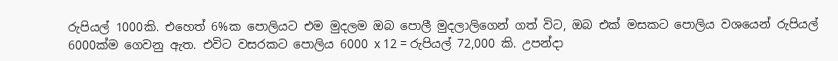රුපියල් 1000කි. එහෙත් 6%ක පොලියට එම මුදලම ඔබ පොලී මුදලාලිගෙන් ගත් විට, ඔබ එක් මසකට පොලිය වශයෙන් රුපියල් 6000ක්ම ගෙවනු ඇත. එවිට වසරකට පොලිය 6000 x 12 = රුපියල් 72,000 කි. උපන්දා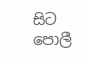සිට පොලී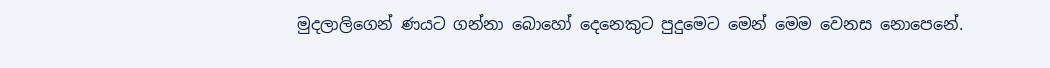මුදලාලිගෙන් ණයට ගන්නා බොහෝ දෙනෙකුට පුදුමෙට මෙන් මෙම වෙනස නොපෙනේ.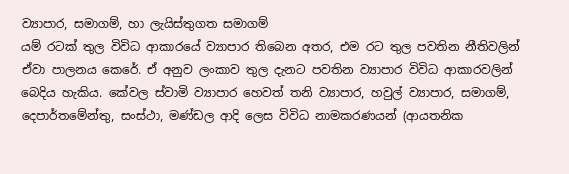ව්‍යාපාර, සමාගම්, හා ලැයිස්තුගත සමාගම්
යම් රටක් තුල විවිධ ආකාරයේ ව්‍යාපාර තිබෙන අතර, එම රට තුල පවතින නීතිවලින් ඒවා පාලනය කෙරේ. ඒ අනුව ලංකාව තුල දැනට පවතින ව්‍යාපාර විවිධ ආකාරවලින් බෙදිය හැකිය. කේවල ස්වාමි ව්‍යාපාර හෙවත් තනි ව්‍යාපාර, හවුල් ව්‍යාපාර, සමාගම්, දෙපාර්තමේන්තු, සංස්ථා, මණ්ඩල ආදි ලෙස විවිධ නාමකරණයන් (ආයතනික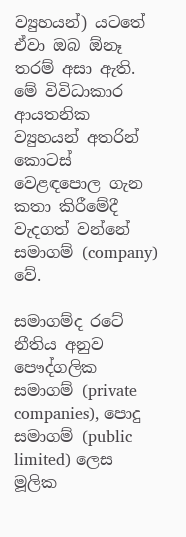ව්‍යුහයන්) යටතේ ඒවා ඔබ ඕනෑ තරම් අසා ඇති. මේ විවිධාකාර ආයතනික ව්‍යුහයන් අතරින් කොටස් වෙළඳපොල ගැන කතා කිරීමේදී වැදගත් වන්නේ සමාගම් (company) වේ.

සමාගම්ද රටේ නීතිය අනුව පෞද්ගලික සමාගම් (private companies), පොදු සමාගම් (public limited) ලෙස මූලික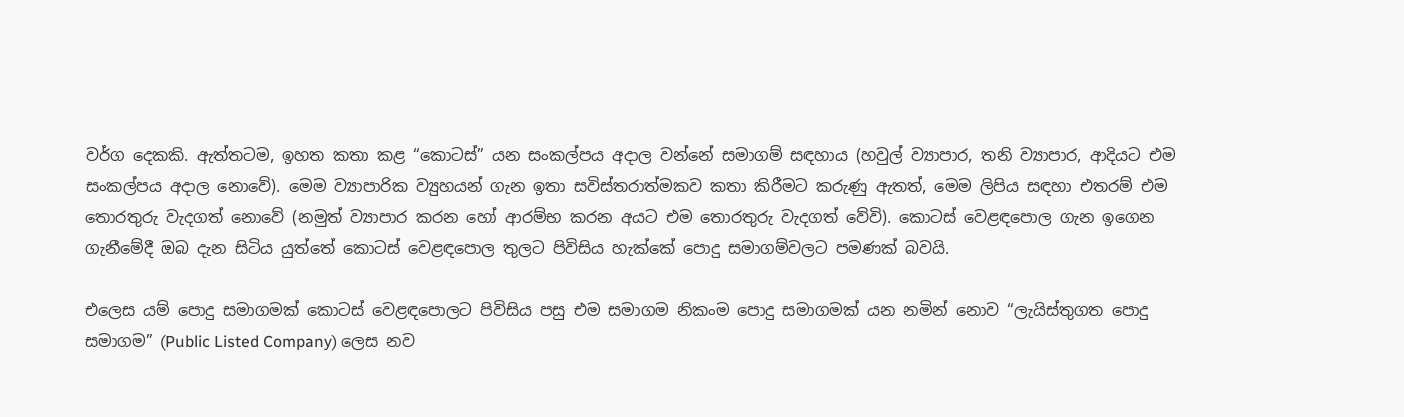වර්ග දෙකකි. ඇත්තටම, ඉහත කතා කළ “කොටස්” යන සංකල්පය අදාල වන්නේ සමාගම් සඳහාය (හවුල් ව්‍යාපාර, තනි ව්‍යාපාර, ආදියට එම සංකල්පය අදාල නොවේ). මෙම ව්‍යාපාරික ව්‍යුහයන් ගැන ඉතා සවිස්තරාත්මකව කතා කිරීමට කරුණු ඇතත්, මෙම ලිපිය සඳහා එතරම් එම තොරතුරු වැදගත් නොවේ (නමුත් ව්‍යාපාර කරන හෝ ආරම්භ කරන අයට එම තොරතුරු වැදගත් වේවි). කොටස් වෙළඳපොල ගැන ඉගෙන ගැනීමේදී ඔබ දැන සිටිය යුත්තේ කොටස් වෙළඳපොල තුලට පිවිසිය හැක්කේ පොදු සමාගම්වලට පමණක් බවයි.

එලෙස යම් පොදු සමාගමක් කොටස් වෙළඳපොලට පිවිසිය පසු එම සමාගම නිකංම පොදු සමාගමක් යන නමින් නොව “ලැයිස්තුගත පොදු සමාගම” (Public Listed Company) ලෙස නව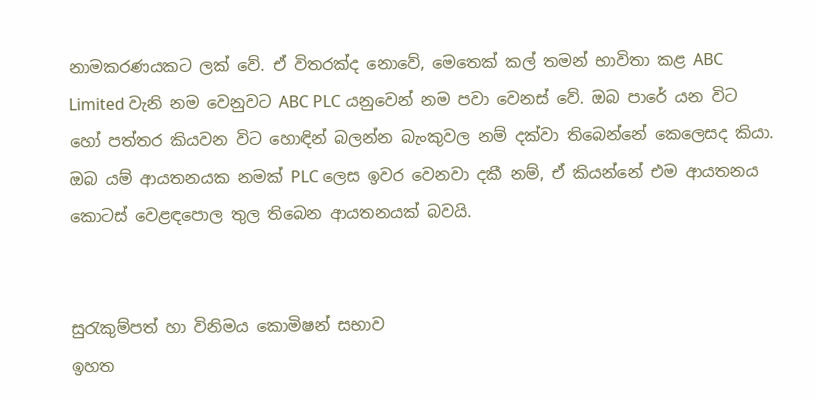නාමකරණයකට ලක් වේ. ඒ විතරක්ද නොවේ, මෙතෙක් කල් තමන් භාවිතා කළ ABC Limited වැනි නම වෙනුවට ABC PLC යනුවෙන් නම පවා වෙනස් වේ. ඔබ පාරේ යන විට හෝ පත්තර කියවන විට හොඳින් බලන්න බැංකුවල නම් දක්වා තිබෙන්නේ කෙලෙසද කියා. ඔබ යම් ආයතනයක නමක් PLC ලෙස ඉවර වෙනවා දකී නම්, ඒ කියන්නේ එම ආයතනය කොටස් වෙළඳපොල තුල තිබෙන ආයතනයක් බවයි.


සුරැකුම්පත් හා විනිමය කොමිෂන් සභාව
ඉහත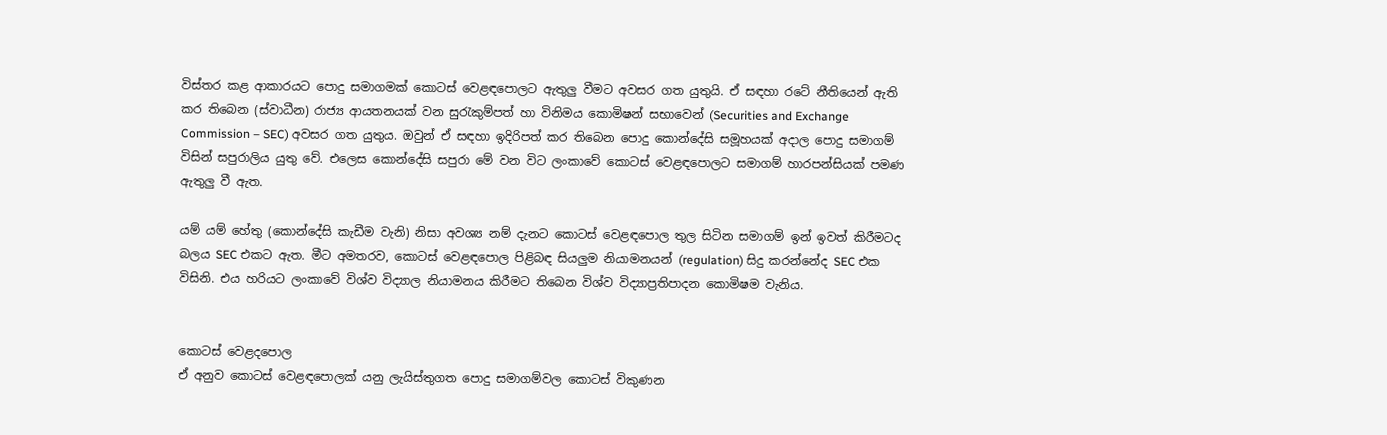විස්තර කළ ආකාරයට පොදු සමාගමක් කොටස් වෙළඳපොලට ඇතුලු වීමට අවසර ගත යුතුයි. ඒ සඳහා රටේ නීතියෙන් ඇති කර තිබෙන (ස්වාධීන) රාජ්‍ය ආයතනයක් වන සුරැකුම්පත් හා විනිමය කොමිෂන් සභාවෙන් (Securities and Exchange Commission – SEC) අවසර ගත යුතුය. ඔවුන් ඒ සඳහා ඉදිරිපත් කර තිබෙන පොදු කොන්දේසි සමූහයක් අදාල පොදු සමාගම් විසින් සපුරාලිය යුතු වේ. එලෙස කොන්දේසි සපුරා මේ වන විට ලංකාවේ කොටස් වෙළඳපොලට සමාගම් හාරපන්සියක් පමණ ඇතුලු වී ඇත.

යම් යම් හේතු (කොන්දේසි කැඩීම වැනි) නිසා අවශ්‍ය නම් දැනට කොටස් වෙළඳපොල තුල සිටින සමාගම් ඉන් ඉවත් කිරීමටද බලය SEC එකට ඇත. මීට අමතරව, කොටස් වෙළඳපොල පිළිබඳ සියලුම නියාමනයන් (regulation) සිදු කරන්නේද SEC එක විසිනි. එය හරියට ලංකාවේ විශ්ව විද්‍යාල නියාමනය කිරීමට තිබෙන විශ්ව විද්‍යාප්‍රතිපාදන කොමිෂම වැනිය.


කොටස් වෙළදපොල
ඒ අනුව කොටස් වෙළඳපොලක් යනු ලැයිස්තුගත පොදු සමාගම්වල කොටස් විකුණන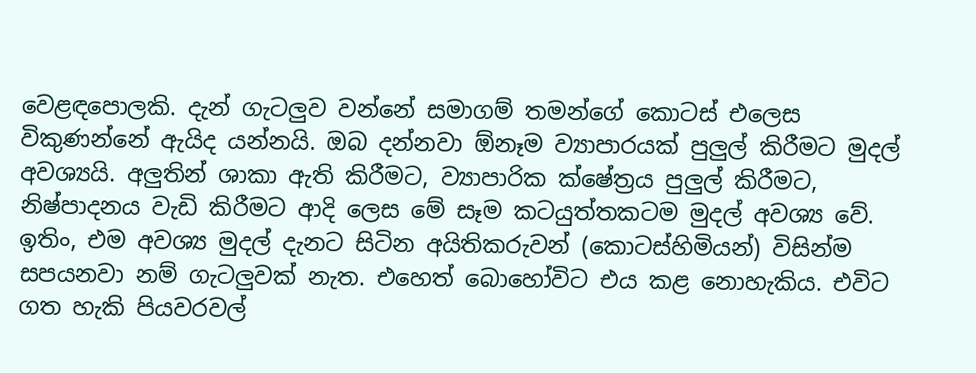වෙළඳපොලකි. දැන් ගැටලුව වන්නේ සමාගම් තමන්ගේ කොටස් එලෙස විකුණන්නේ ඇයිද යන්නයි. ඔබ දන්නවා ඕනෑම ව්‍යාපාරයක් පුලුල් කිරීමට මුදල් අවශ්‍යයි. අලුතින් ශාකා ඇති කිරීමට, ව්‍යාපාරික ක්ෂේත්‍රය පුලුල් කිරීමට, නිෂ්පාදනය වැඩි කිරීමට ආදි ලෙස මේ සෑම කටයුත්තකටම මුදල් අවශ්‍ය වේ. ඉතිං, එම අවශ්‍ය මුදල් දැනට සිටින අයිතිකරුවන් (කොටස්හිමියන්) විසින්ම සපයනවා නම් ගැටලුවක් නැත. එහෙත් බොහෝවිට එය කළ නොහැකිය. එවිට ගත හැකි පියවරවල්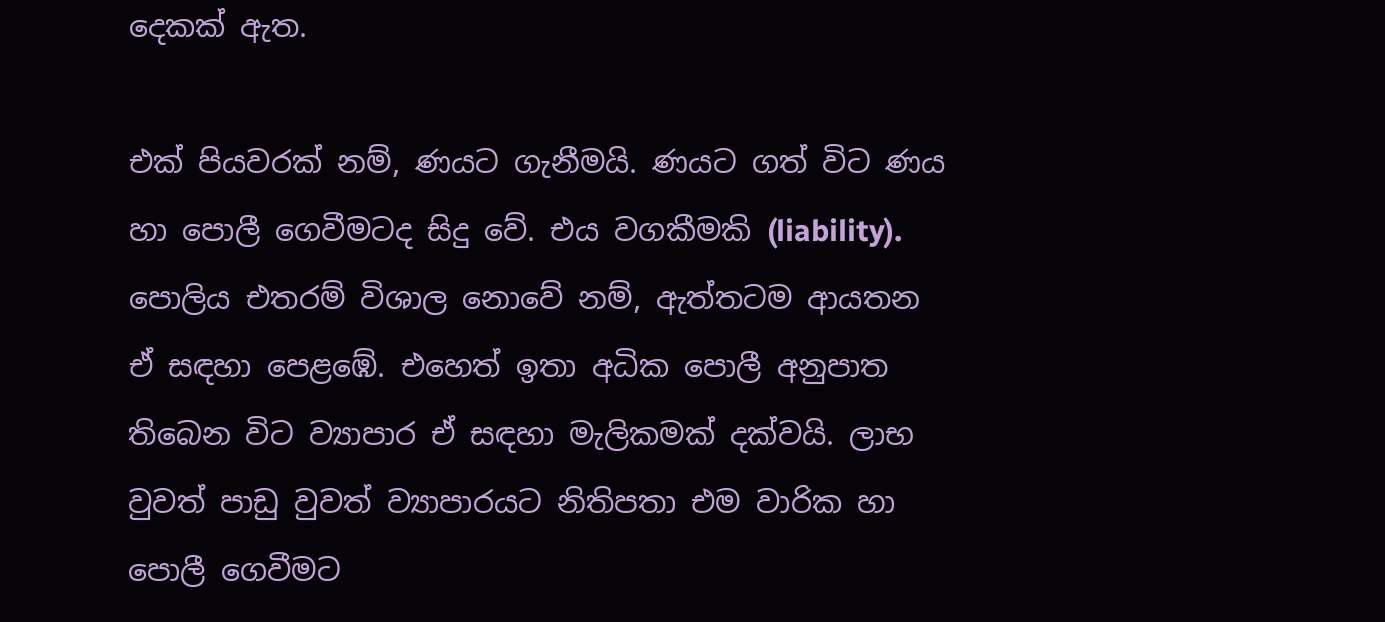දෙකක් ඇත.

එක් පියවරක් නම්, ණයට ගැනීමයි. ණයට ගත් විට ණය හා පොලී ගෙවීමටද සිදු වේ. එය වගකීමකි (liability). පොලිය එතරම් විශාල නොවේ නම්, ඇත්තටම ආයතන ඒ සඳහා පෙළඹේ. එහෙත් ඉතා අධික පොලී අනුපාත තිබෙන විට ව්‍යාපාර ඒ සඳහා මැලිකමක් දක්වයි. ලාභ වුවත් පාඩු වුවත් ව්‍යාපාරයට නිතිපතා එම වාරික හා පොලී ගෙවීමට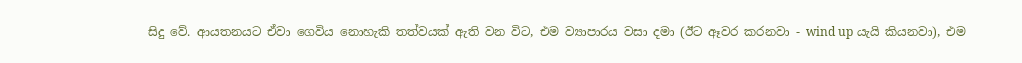සිදු වේ. ආයතනයට ඒවා ගෙවිය නොහැකි තත්වයක් ඇති වන විට, එම ව්‍යාපාරය වසා දමා (ඊට ඈවර කරනවා - wind up යැයි කියනවා), එම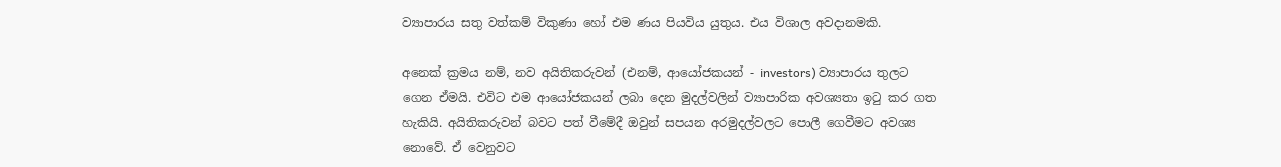ව්‍යාපාරය සතු වත්කම් විකුණා හෝ එම ණය පියවිය යුතුය. එය විශාල අවදානමකි.

අනෙක් ක්‍රමය නම්, නව අයිතිකරුවන් (එනම්, ආයෝජකයන් - investors) ව්‍යාපාරය තුලට ගෙන ඒමයි. එවිට එම ආයෝජකයන් ලබා දෙන මුදල්වලින් ව්‍යාපාරික අවශ්‍යතා ඉටු කර ගත හැකියි. අයිතිකරුවන් බවට පත් වීමේදී ඔවුන් සපයන අරමුදල්වලට පොලී ගෙවීමට අවශ්‍ය නොවේ. ඒ වෙනුවට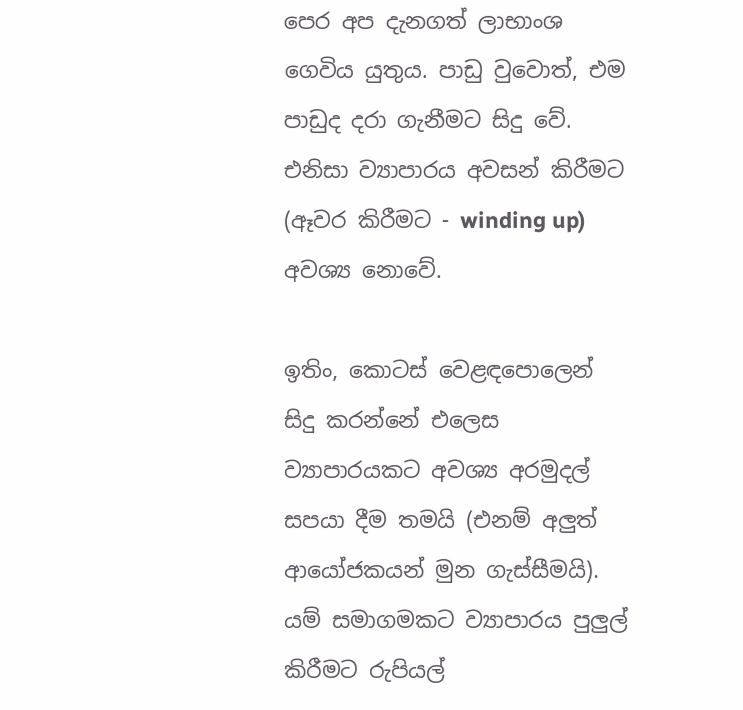පෙර අප දැනගත් ලාභාංශ ගෙවිය යුතුය. පාඩු වුවොත්, එම පාඩුද දරා ගැනීමට සිදු වේ. එනිසා ව්‍යාපාරය අවසන් කිරීමට (ඈවර කිරීමට - winding up) අවශ්‍ය නොවේ.

ඉතිං, කොටස් වෙළඳපොලෙන් සිදු කරන්නේ එලෙස ව්‍යාපාරයකට අවශ්‍ය අරමුදල් සපයා දීම තමයි (එනම් අලුත් ආයෝජකයන් මුන ගැස්සීමයි). යම් සමාගමකට ව්‍යාපාරය පුලුල් කිරීමට රුපියල්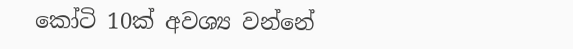කෝටි 10ක් අවශ්‍ය වන්නේ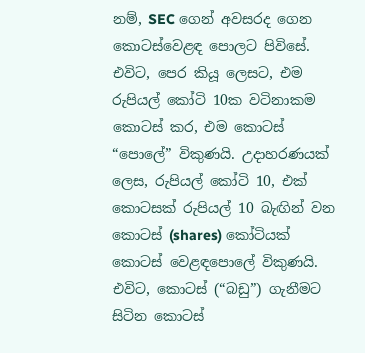නම්, SEC ගෙන් අවසරද ගෙන කොටස්වෙළඳ පොලට පිවිසේ. එවිට, පෙර කියූ ලෙසට, එම රුපියල් කෝටි 10ක වටිනාකම කොටස් කර, එම කොටස් “පොලේ” විකුණයි. උදාහරණයක් ලෙස, රුපියල් කෝටි 10, එක් කොටසක් රුපියල් 10 බැඟින් වන කොටස් (shares) කෝටියක් කොටස් වෙළඳපොලේ විකුණයි. එවිට, කොටස් (“බඩු”) ගැනීමට සිටින කොටස්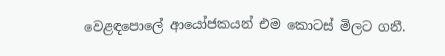වෙළඳපොලේ ආයෝජකයන් එම කොටස් මිලට ගනී.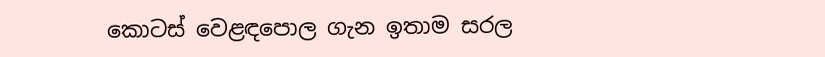කොටස් වෙළඳපොල ගැන ඉතාම සරල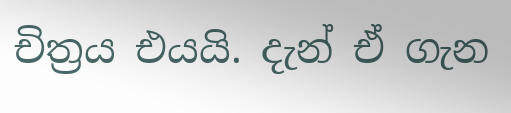චිත්‍රය එයයි. දැන් ඒ ගැන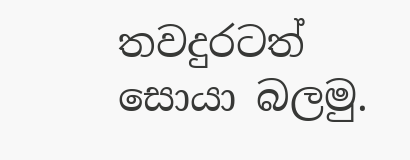තවදුරටත් සොයා බලමු.